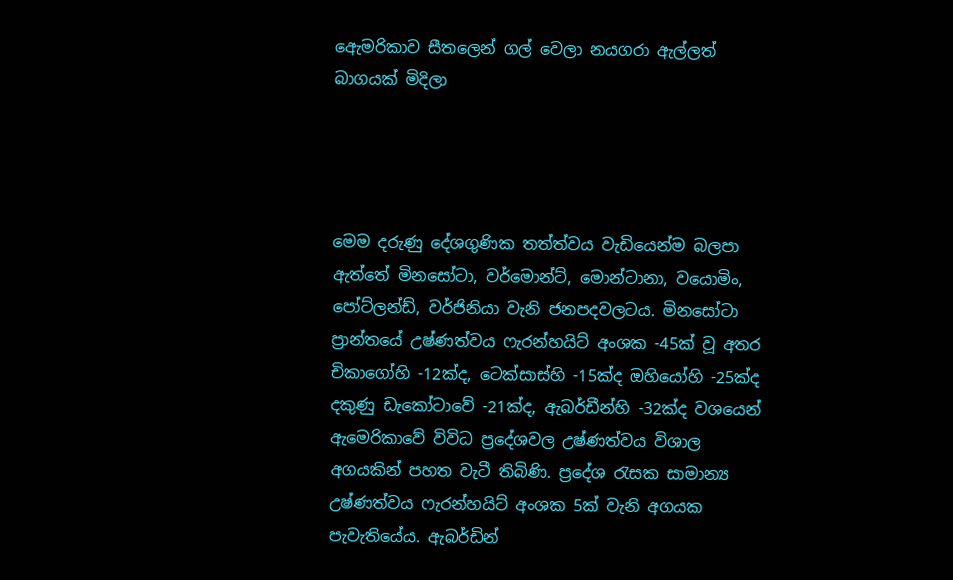ඇෙමරිකාව සීතලෙන් ගල් වෙලා නයගරා ඇල්ලත් බාගයක් මිදිලා




මෙම දරුණු දේශගුණික තත්ත්වය වැඩියෙන්ම බලපා ඇත්තේ මිනසෝටා, වර්මොන්ට්, මොන්ටානා, වයොමිං, පෝට්ලන්ඩ්, වර්ජිනියා වැනි ජනපදවලටය. මිනසෝටා ප්‍රාන්තයේ උෂ්ණත්වය ෆැරන්හයිට් අංශක -45ක් වූ අතර චිකාගෝහි -12ක්ද, ටෙක්සාස්හි -15ක්ද ඔහියෝහි -25ක්ද දකුණු ඩැකෝටාවේ -21ක්ද, ඇබර්ඩීන්හි -32ක්ද වශයෙන් ඇමෙරිකාවේ විවිධ ප්‍රදේශවල උෂ්ණත්වය විශාල අගයකින් පහත වැටී තිබිණි. ප්‍රදේශ රැසක සාමාන්‍ය උෂ්ණත්වය ෆැරන්හයිට් අංශක 5ක් වැනි අගයක පැවැතියේය. ඇබර්ඩින්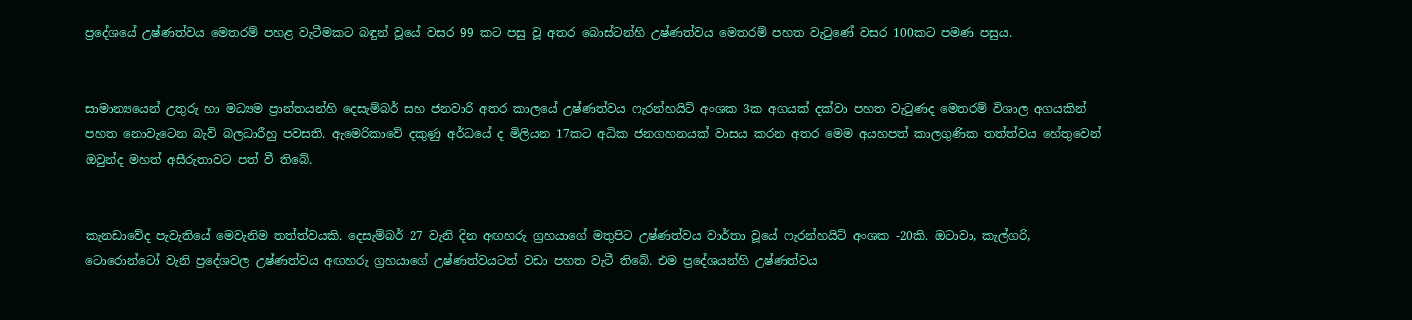ප්‍රදේශයේ උෂ්ණත්වය මෙතරම් පහළ වැටීමකට බඳුන් වූයේ වසර 99 කට පසු වූ අතර බොස්ටන්හි උෂ්ණත්වය මෙතරම් පහත වැටුණේ වසර 100කට පමණ පසුය.


සාමාන්‍යයෙන් උතුරු හා මධ්‍යම ප්‍රාන්තයන්හි දෙසැම්බර් සහ ජනවාරි අතර කාලයේ උෂ්ණත්වය ෆැරන්හයිට් අංශක 3ක අගයක් දක්වා පහත වැටුණද මෙතරම් විශාල අගයකින් පහත නොවැටෙන බැව් බලධාරීහු පවසති. ඇමෙරිකාවේ දකුණු අර්ධයේ ද මිලියන 17කට අධික ජනගහනයක් වාසය කරන අතර මෙම අයහපත් කාලගුණික තත්ත්වය හේතුවෙන් ඔවුන්ද මහත් අසීරුතාවට පත් වී තිබේ.


කැනඩාවේද පැවැතියේ මෙවැනිම තත්ත්වයකි. දෙසැම්බර් 27 වැනි දින අඟහරු ග්‍රහයාගේ මතුපිට උෂ්ණත්වය වාර්තා වූයේ ෆැරන්හයිට් අංශක -20කි. ඔටාවා, කැල්ගරි, ටොරොන්ටෝ වැනි ප්‍රදේශවල උෂ්ණත්වය අඟහරු ග්‍රහයාගේ උෂ්ණත්වයටත් වඩා පහත වැටී තිබේ. එම ප්‍රදේශයන්හි උෂ්ණත්වය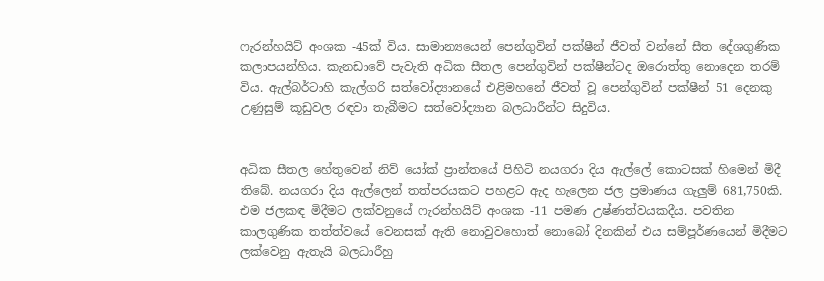ෆැරන්හයිට් අංශක -45ක් විය. සාමාන්‍යයෙන් පෙන්ගුවින් පක්ෂීන් ජීවත් වන්නේ සීත දේශගුණික කලාපයන්හිය. කැනඩාවේ පැවැති අධික සීතල පෙන්ගුවින් පක්ෂීන්ටද ඔරොත්තු නොදෙන තරම් විය. ඇල්බර්ටාහි කැල්ගරි සත්වෝද්‍යානයේ එළිමහනේ ජීවත් වූ පෙන්ගුවින් පක්ෂීන් 51 දෙනකු උණුසුම් කූඩුවල රඳවා තැබීමට සත්වෝද්‍යාන බලධාරීන්ට සිදුවිය.


අධික සීතල හේතුවෙන් නිව් යෝක් ප්‍රාන්තයේ පිහිටි නයගරා දිය ඇල්ලේ කොටසක් හිමෙන් මිදී තිබේ. නයගරා දිය ඇල්ලෙන් තත්පරයකට පහළට ඇද හැලෙන ජල ප්‍රමාණය ගැලුම් 681,750කි. එම ජලකඳ මිදීමට ලක්වනුයේ ෆැරන්හයිට් අංශක -11 පමණ උෂ්ණත්වයකදීය. පවතින කාලගුණික තත්ත්වයේ වෙනසක් ඇති නොවුවහොත් නොබෝ දිනකින් එය සම්පූර්ණයෙන් මිදීමට ලක්වෙනු ඇතැයි බලධාරීහු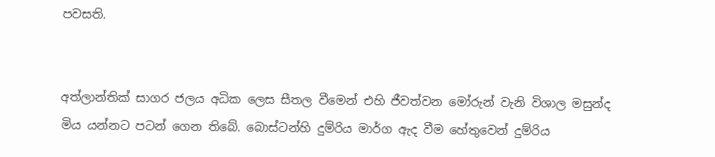පවසති.


අත්ලාන්තික් සාගර ජලය අධික ලෙස සීතල වීමෙන් එහි ජීවත්වන මෝරුන් වැනි විශාල මසුන්ද මිය යන්නට පටන් ගෙන තිබේ. බොස්ටන්හි දුම්රිය මාර්ග ඇද වීම හේතුවෙන් දුම්රිය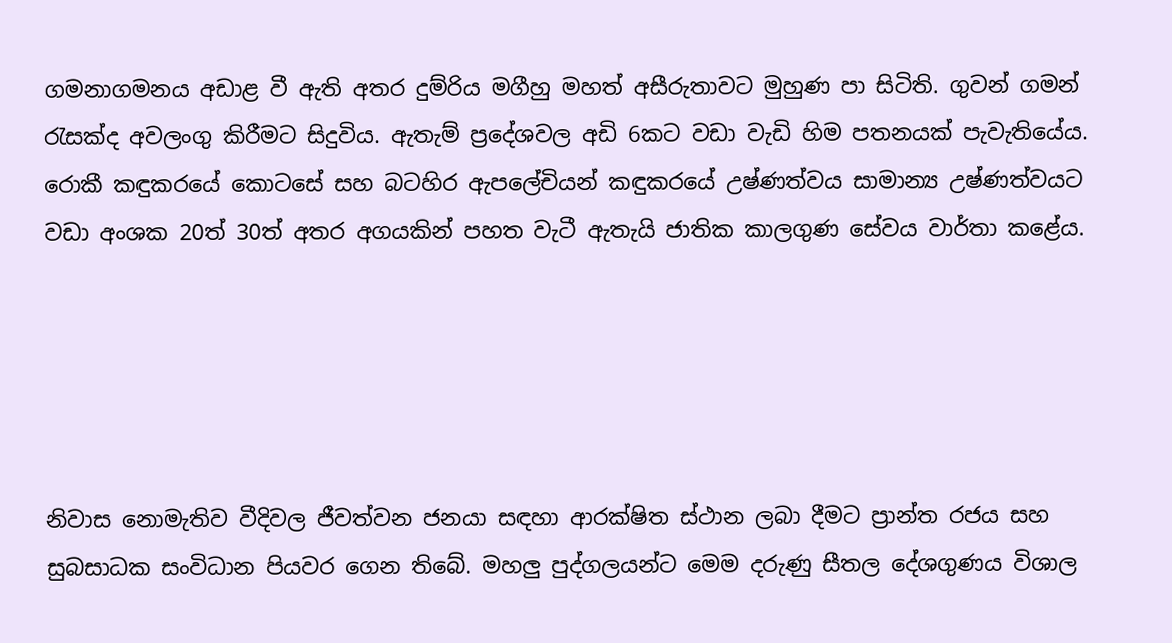ගමනාගමනය අඩාළ වී ඇති අතර දුම්රිය මගීහු මහත් අසීරුතාවට මුහුණ පා සිටිති. ගුවන් ගමන් රැසක්ද අවලංගු කිරීමට සිදුවිය. ඇතැම් ප්‍රදේශවල අඩි 6කට වඩා වැඩි හිම පතනයක් පැවැතියේය. රොකී කඳුකරයේ කොටසේ සහ බටහිර ඇපලේචියන් කඳුකරයේ උෂ්ණත්වය සාමාන්‍ය උෂ්ණත්වයට වඩා අංශක 20ත් 30ත් අතර අගයකින් පහත වැටී ඇතැයි ජාතික කාලගුණ සේවය වාර්තා කළේය.





නිවාස නොමැතිව වීදිවල ජීවත්වන ජනයා සඳහා ආරක්ෂිත ස්ථාන ලබා දීමට ප්‍රාන්ත රජය සහ සුබසාධක සංවිධාන පියවර ගෙන තිබේ. මහලු පුද්ගලයන්ට මෙම දරුණු සීතල දේශගුණය විශාල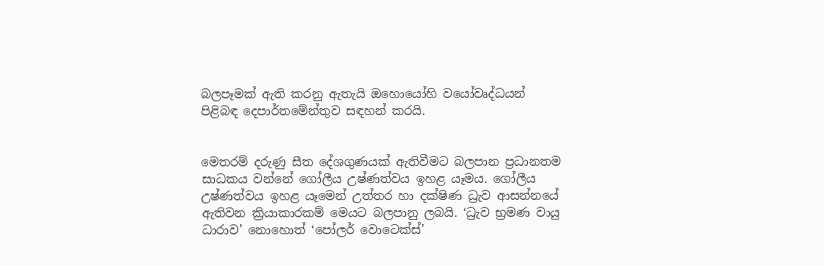බලපෑමක් ඇති කරනු ඇතැයි ඔහොයෝහි වයෝවෘද්ධයන් පිළිබඳ දෙපාර්තමේන්තුව සඳහන් කරයි.


මෙතරම් දරුණු සීත දේශගුණයක් ඇතිවීමට බලපාන ප්‍රධානතම සාධකය වන්නේ ගෝලීය උෂ්ණත්වය ඉහළ යෑමය. ගෝලීය උෂ්ණත්වය ඉහළ යෑමෙන් උත්තර හා දක්ෂිණ ධ්‍රැව ආසන්නයේ ඇතිවන ක්‍රියාකාරකම් මෙයට බලපානු ලබයි. ‘ධ්‍රැව භ්‍රමණ වායු ධාරාව’ නොහොත් ‘පෝලර් වොටෙක්ස්’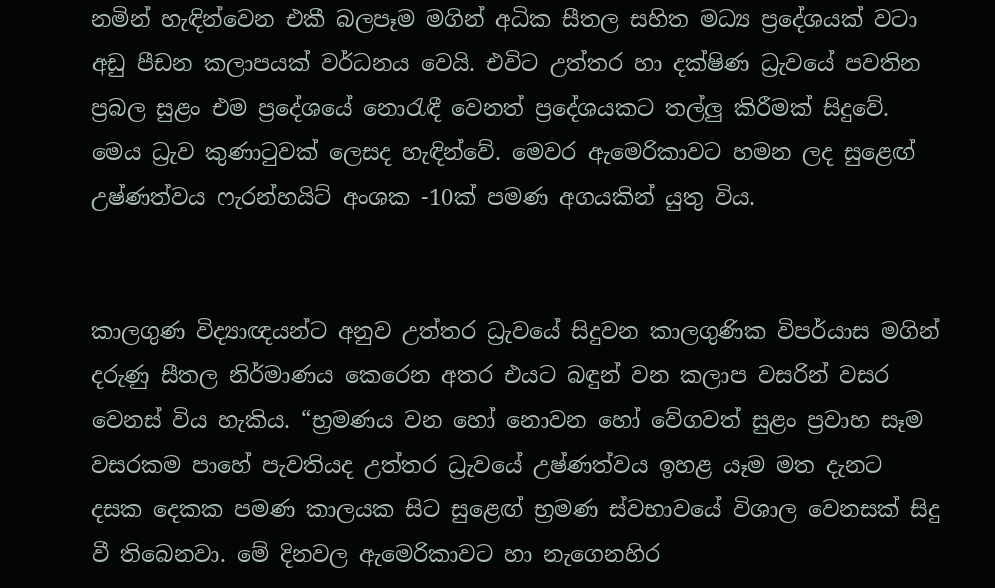නමින් හැඳින්වෙන එකී බලපෑම මගින් අධික සීතල සහිත මධ්‍ය ප්‍රදේශයක් වටා අඩු පීඩන කලාපයක් වර්ධනය වෙයි. එවිට උත්තර හා දක්ෂිණ ධ්‍රැවයේ පවතින ප්‍රබල සුළං එම ප්‍රදේශයේ නොරැඳී වෙනත් ප්‍රදේශයකට තල්ලු කිරීමක් සිදුවේ. මෙය ධ්‍රැව කුණාටුවක් ලෙසද හැඳින්වේ. මෙවර ඇමෙරිකාවට හමන ලද සුළෙඟ් උෂ්ණත්වය ෆැරන්හයිට් අංශක -10ක් පමණ අගයකින් යුතු විය.


කාලගුණ විද්‍යාඥයන්ට අනුව උත්තර ධ්‍රැවයේ සිදුවන කාලගුණික විපර්යාස මගින් දරුණු සීතල නිර්මාණය කෙරෙන අතර එයට බඳුන් වන කලාප වසරින් වසර වෙනස් විය හැකිය. “භ්‍රමණය වන හෝ නොවන හෝ වේගවත් සුළං ප්‍රවාහ සෑම වසරකම පාහේ පැවතියද උත්තර ධ්‍රැවයේ උෂ්ණත්වය ඉහළ යෑම මත දැනට දසක දෙකක පමණ කාලයක සිට සුළෙඟ් භ්‍රමණ ස්වභාවයේ විශාල වෙනසක් සිදු වී තිබෙනවා. මේ දිනවල ඇමෙරිකාවට හා නැගෙනහිර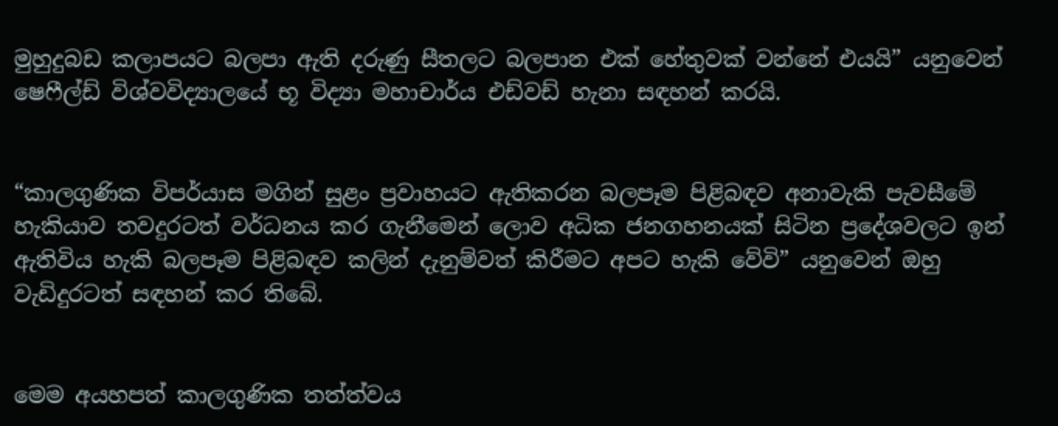මුහුදුබඩ කලාපයට බලපා ඇති දරුණු සීතලට බලපාන එක් හේතුවක් වන්නේ එයයි” යනුවෙන් ෂෙෆීල්ඩ් විශ්වවිද්‍යාලයේ භූ විද්‍යා මහාචාර්ය එඩ්වඩ් හැනා සඳහන් කරයි.


“කාලගුණික විපර්යාස මගින් සුළං ප්‍රවාහයට ඇතිකරන බලපෑම පිළිබඳව අනාවැකි පැවසීමේ හැකියාව තවදුරටත් වර්ධනය කර ගැනීමෙන් ලොව අධික ජනගහනයක් සිටින ප්‍රදේශවලට ඉන් ඇතිවිය හැකි බලපෑම පිළිබඳව කලින් දැනුම්වත් කිරීමට අපට හැකි වේවි” යනුවෙන් ඔහු වැඩිදුරටත් සඳහන් කර තිබේ.


මෙම අයහපත් කාලගුණික තත්ත්වය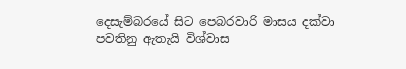දෙසැම්බරයේ සිට පෙබරවාරි මාසය දක්වා පවතිනු ඇතැයි විශ්වාස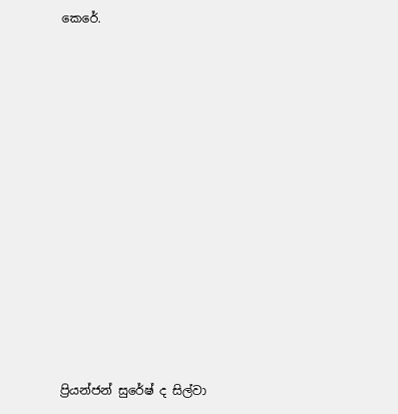කෙරේ.













ප්‍රියන්ජන් සුරේෂ් ද සිල්වා